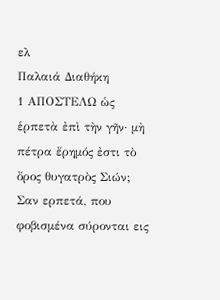ελ
Παλαιά Διαθήκη
1 ΑΠΟΣΤΕΛΩ ὡς ἑρπετὰ ἐπὶ τὴν γῆν· μὴ πέτρα ἔρημός ἐστι τὸ ὄρος θυγατρὸς Σιών;
Σαν ερπετά, που φοβισμένα σύρονται εις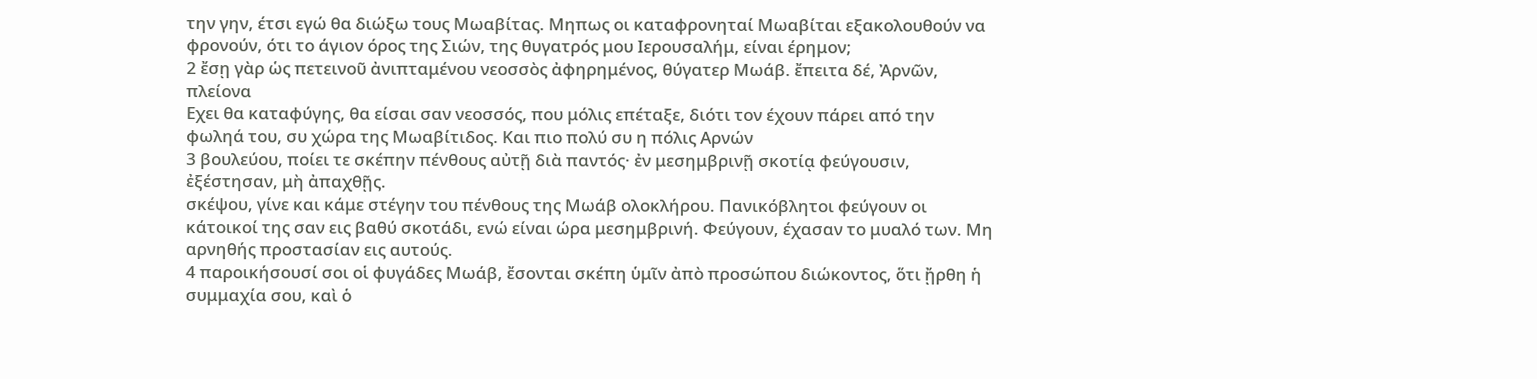την γην, έτσι εγώ θα διώξω τους Μωαβίτας. Μηπως οι καταφρονηταί Μωαβίται εξακολουθούν να φρονούν, ότι το άγιον όρος της Σιών, της θυγατρός μου Ιερουσαλήμ, είναι έρημον;
2 ἔσῃ γὰρ ὡς πετεινοῦ ἀνιπταμένου νεοσσὸς ἀφηρημένος, θύγατερ Μωάβ. ἔπειτα δέ, Ἀρνῶν, πλείονα
Εχει θα καταφύγης, θα είσαι σαν νεοσσός, που μόλις επέταξε, διότι τον έχουν πάρει από την φωληά του, συ χώρα της Μωαβίτιδος. Και πιο πολύ συ η πόλις Αρνών
3 βουλεύου, ποίει τε σκέπην πένθους αὐτῇ διὰ παντός· ἐν μεσημβρινῇ σκοτίᾳ φεύγουσιν, ἐξέστησαν, μὴ ἀπαχθῇς.
σκέψου, γίνε και κάμε στέγην του πένθους της Μωάβ ολοκλήρου. Πανικόβλητοι φεύγουν οι κάτοικοί της σαν εις βαθύ σκοτάδι, ενώ είναι ώρα μεσημβρινή. Φεύγουν, έχασαν το μυαλό των. Μη αρνηθής προστασίαν εις αυτούς.
4 παροικήσουσί σοι οἱ φυγάδες Μωάβ, ἔσονται σκέπη ὑμῖν ἀπὸ προσώπου διώκοντος, ὅτι ᾔρθη ἡ συμμαχία σου, καὶ ὁ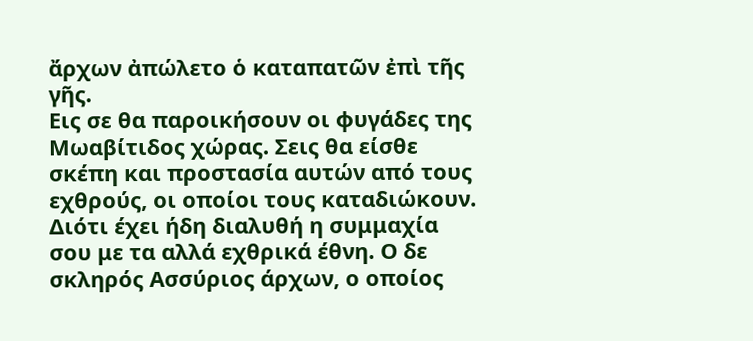ἄρχων ἀπώλετο ὁ καταπατῶν ἐπὶ τῆς γῆς.
Εις σε θα παροικήσουν οι φυγάδες της Μωαβίτιδος χώρας. Σεις θα είσθε σκέπη και προστασία αυτών από τους εχθρούς, οι οποίοι τους καταδιώκουν. Διότι έχει ήδη διαλυθή η συμμαχία σου με τα αλλά εχθρικά έθνη. Ο δε σκληρός Ασσύριος άρχων, ο οποίος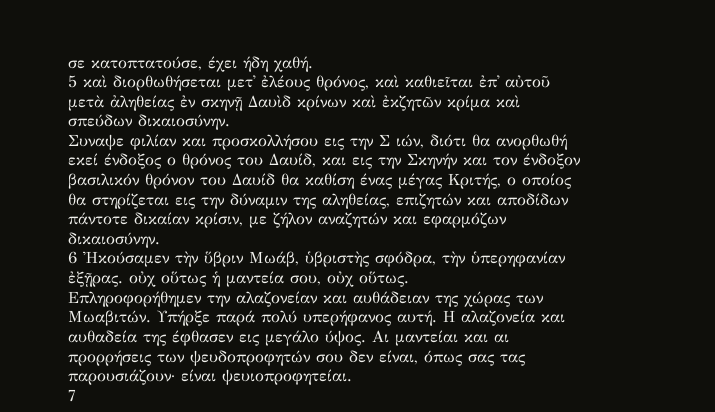σε κατοπτατούσε, έχει ήδη χαθή.
5 καὶ διορθωθήσεται μετ᾿ ἐλέους θρόνος, καὶ καθιεῖται ἐπ᾿ αὐτοῦ μετὰ ἀληθείας ἐν σκηνῇ Δαυὶδ κρίνων καὶ ἐκζητῶν κρίμα καὶ σπεύδων δικαιοσύνην.
Συναψε φιλίαν και προσκολλήσου εις την Σ ιών, διότι θα ανορθωθή εκεί ένδοξος ο θρόνος του Δαυίδ, και εις την Σκηνήν και τον ένδοξον βασιλικόν θρόνον του Δαυίδ θα καθίση ένας μέγας Κριτής, ο οποίος θα στηρίζεται εις την δύναμιν της αληθείας, επιζητών και αποδίδων πάντοτε δικαίαν κρίσιν, με ζήλον αναζητών και εφαρμόζων δικαιοσύνην.
6 Ἠκούσαμεν τὴν ὕβριν Μωάβ, ὑβριστὴς σφόδρα, τὴν ὑπερηφανίαν ἐξῇρας. οὐχ οὕτως ἡ μαντεία σου, οὐχ οὕτως.
Επληροφορήθημεν την αλαζονείαν και αυθάδειαν της χώρας των Μωαβιτών. Υπήρξε παρά πολύ υπερήφανος αυτή. Η αλαζονεία και αυθαδεία της έφθασεν εις μεγάλο ύψος. Αι μαντείαι και αι προρρήσεις των ψευδοπροφητών σου δεν είναι, όπως σας τας παρουσιάζουν· είναι ψευιοπροφητείαι.
7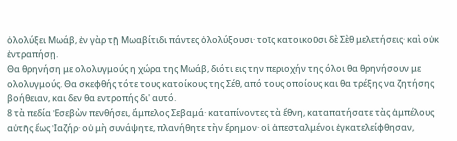ὀλολύξει Μωάβ, ἐν γὰρ τῇ Μωαβίτιδι πάντες ὀλολύξουσι· τοῖς κατοικοῦσι δὲ Σὲθ μελετήσεις· καὶ οὐκ ἐντραπήσῃ.
Θα θρηνήση με ολολυγμούς η χώρα της Μωάβ, διότι εις την περιοχήν της όλοι θα θρηνήσουν με ολολυγμούς. Θα σκεφθής τότε τους κατοίκους της Σέθ, από τους οποίους και θα τρέξης να ζητήσης βοήθειαν, και δεν θα εντροπής δι' αυτό.
8 τὰ πεδία Ἐσεβὼν πενθήσει, ἄμπελος Σεβαμά· καταπίνοντες τὰ ἔθνη, καταπατήσατε τὰς ἀμπέλους αὐτῆς ἕως Ἰαζήρ· οὐ μὴ συνάψητε, πλανήθητε τὴν ἔρημον· οἱ ἀπεσταλμένοι ἐγκατελείφθησαν,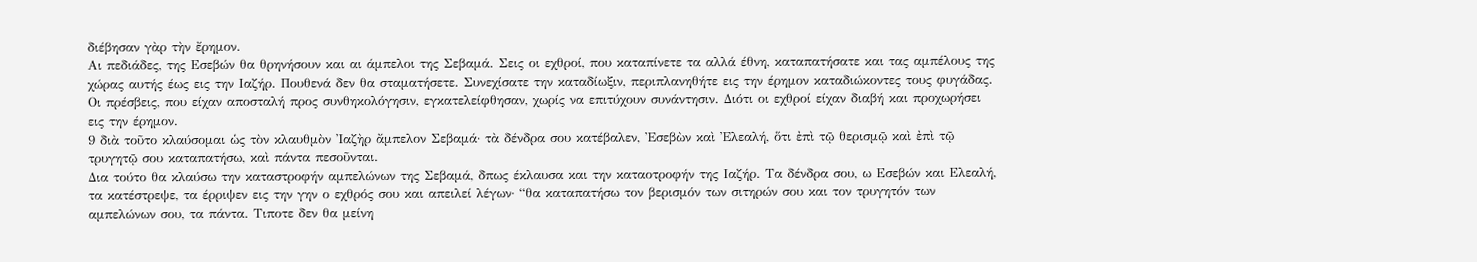διέβησαν γὰρ τὴν ἔρημον.
Αι πεδιάδες, της Εσεβών θα θρηνήσουν και αι άμπελοι της Σεβαμά. Σεις οι εχθροί, που καταπίνετε τα αλλά έθνη, καταπατήσατε και τας αμπέλους της χώρας αυτής έως εις την Ιαζήρ. Πουθενά δεν θα σταματήσετε. Συνεχίσατε την καταδίωξιν, περιπλανηθήτε εις την έρημον καταδιώκοντες τους φυγάδας. Οι πρέσβεις, που είχαν αποσταλή προς συνθηκολόγησιν, εγκατελείφθησαν, χωρίς να επιτύχουν συνάντησιν. Διότι οι εχθροί είχαν διαβή και προχωρήσει εις την έρημον.
9 διὰ τοῦτο κλαύσομαι ὡς τὸν κλαυθμὸν Ἰαζὴρ ἄμπελον Σεβαμά· τὰ δένδρα σου κατέβαλεν, Ἐσεβὼν καὶ Ἐλεαλή, ὅτι ἐπὶ τῷ θερισμῷ καὶ ἐπὶ τῷ τρυγητῷ σου καταπατήσω, καὶ πάντα πεσοῦνται.
Δια τούτο θα κλαύσω την καταστροφήν αμπελώνων της Σεβαμά, δπως έκλαυσα και την καταοτροφήν της Ιαζήρ. Τα δένδρα σου, ω Εσεβών και Ελεαλή, τα κατέστρεψε, τα έρριψεν εις την γην ο εχθρός σου και απειλεί λέγων· “θα καταπατήσω τον βερισμόν των σιτηρών σου και τον τρυγητόν των αμπελώνων σου, τα πάντα. Τιποτε δεν θα μείνη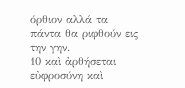όρθιον αλλά τα πάντα θα ριφθούν εις την γην.
10 καὶ ἀρθήσεται εὐφροσύνη καὶ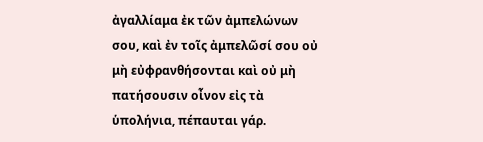ἀγαλλίαμα ἐκ τῶν ἀμπελώνων σου, καὶ ἐν τοῖς ἀμπελῶσί σου οὐ μὴ εὐφρανθήσονται καὶ οὐ μὴ πατήσουσιν οἶνον εἰς τὰ ὑπολήνια, πέπαυται γάρ.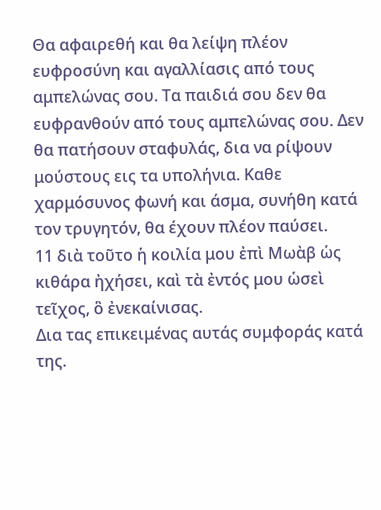Θα αφαιρεθή και θα λείψη πλέον ευφροσύνη και αγαλλίασις από τους αμπελώνας σου. Τα παιδιά σου δεν θα ευφρανθούν από τους αμπελώνας σου. Δεν θα πατήσουν σταφυλάς, δια να ρίψουν μούστους εις τα υπολήνια. Καθε χαρμόσυνος φωνή και άσμα, συνήθη κατά τον τρυγητόν, θα έχουν πλέον παύσει.
11 διὰ τοῦτο ἡ κοιλία μου ἐπὶ Μωὰβ ὡς κιθάρα ἠχήσει, καὶ τὰ ἐντός μου ὡσεὶ τεῖχος, ὃ ἐνεκαίνισας.
Δια τας επικειμένας αυτάς συμφοράς κατά της.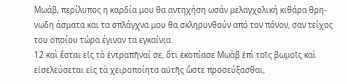Μωάβ, περίλυπος η καρδία μου θα αντηχήση ωσάν μελαγχολική κιθάρα θρη-νωδη άσματα και τα σπλάγχνα μου θα σκληρυνθούν από τον πόνον, σαν τείχος του οποίου τώρα έγιναν τα εγκαίνια.
12 καὶ ἔσται εἰς τὸ ἐντραπῆναί σε, ὅτι ἐκοπίασε Μωὰβ ἐπὶ τοῖς βωμοῖς καὶ εἰσελεύσεται εἰς τὰ χειροποίητα αὐτῆς ὥστε προσεύξασθαι,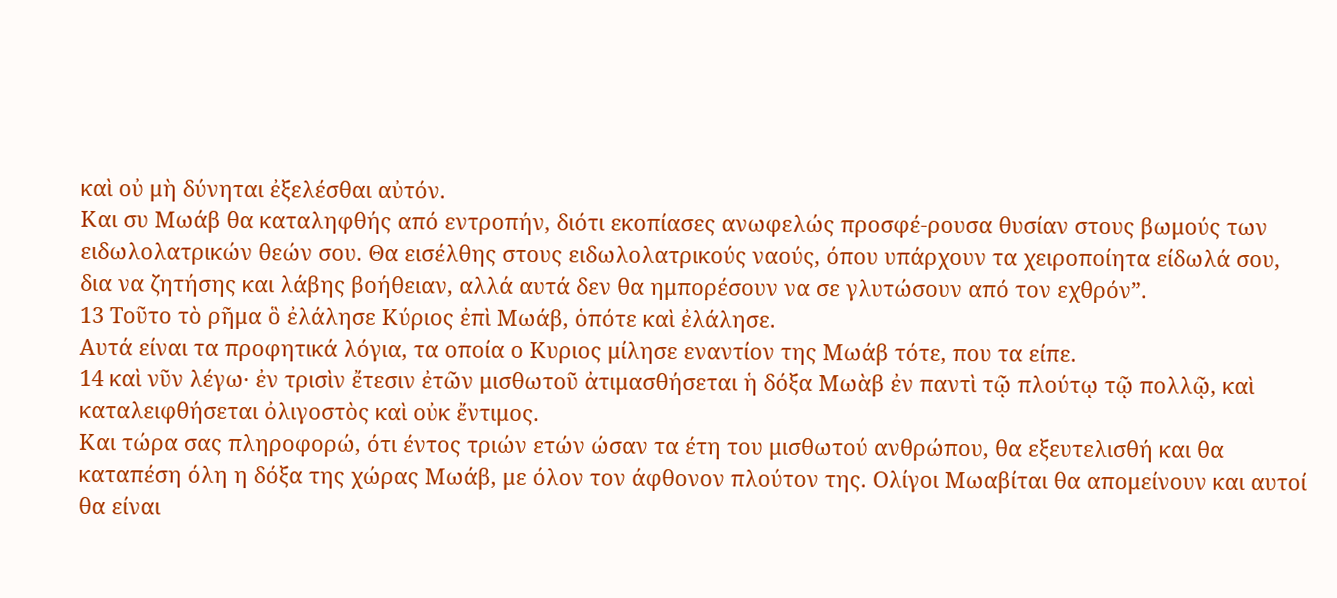καὶ οὐ μὴ δύνηται ἐξελέσθαι αὐτόν.
Και συ Μωάβ θα καταληφθής από εντροπήν, διότι εκοπίασες ανωφελώς προσφέ-ρουσα θυσίαν στους βωμούς των ειδωλολατρικών θεών σου. Θα εισέλθης στους ειδωλολατρικούς ναούς, όπου υπάρχουν τα χειροποίητα είδωλά σου, δια να ζητήσης και λάβης βοήθειαν, αλλά αυτά δεν θα ημπορέσουν να σε γλυτώσουν από τον εχθρόν”.
13 Τοῦτο τὸ ρῆμα ὃ ἐλάλησε Κύριος ἐπὶ Μωάβ, ὁπότε καὶ ἐλάλησε.
Αυτά είναι τα προφητικά λόγια, τα οποία ο Κυριος μίλησε εναντίον της Μωάβ τότε, που τα είπε.
14 καὶ νῦν λέγω· ἐν τρισὶν ἔτεσιν ἐτῶν μισθωτοῦ ἀτιμασθήσεται ἡ δόξα Μωὰβ ἐν παντὶ τῷ πλούτῳ τῷ πολλῷ, καὶ καταλειφθήσεται ὀλιγοστὸς καὶ οὐκ ἔντιμος.
Και τώρα σας πληροφορώ, ότι έντος τριών ετών ώσαν τα έτη του μισθωτού ανθρώπου, θα εξευτελισθή και θα καταπέση όλη η δόξα της χώρας Μωάβ, με όλον τον άφθονον πλούτον της. Ολίγοι Μωαβίται θα απομείνουν και αυτοί θα είναι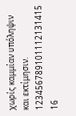χωρίς καμμίαν υπόληψιν και εκτίμησιν.
123456789101112131415
16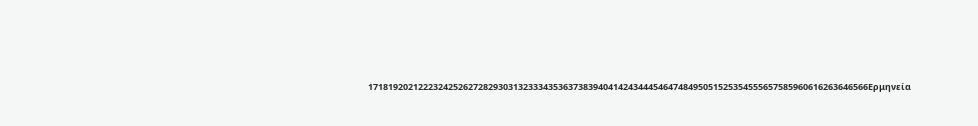1718192021222324252627282930313233343536373839404142434445464748495051525354555657585960616263646566Ερμηνεία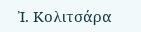Ἰ. Κολιτσάρα